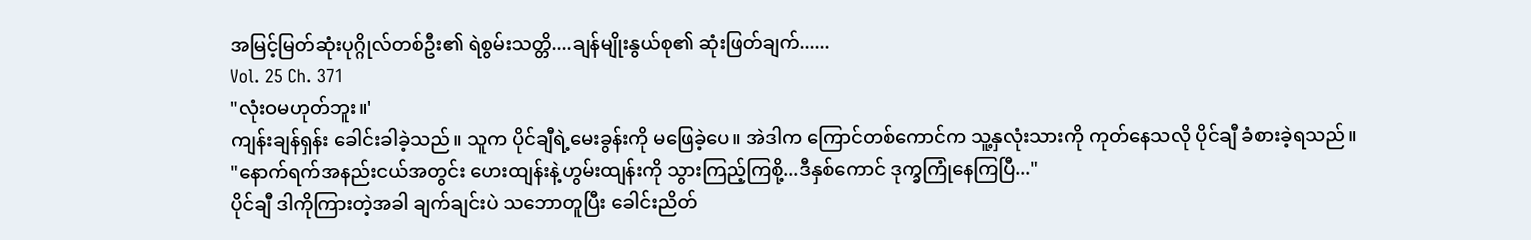အမြင့်မြတ်ဆုံးပုဂ္ဂိုလ်တစ်ဦး၏ ရဲစွမ်းသတ္တိ....ချန်မျိုးနွယ်စု၏ ဆုံးဖြတ်ချက်......
Vol. 25 Ch. 371
"လုံးဝမဟုတ်ဘူး။'
ကျန်းချန်ရှန်း ခေါင်းခါခဲ့သည်။ သူက ပိုင်ချီရဲ့မေးခွန်းကို မဖြေခဲ့ပေ။ အဲဒါက ကြောင်တစ်ကောင်က သူ့နှလုံးသားကို ကုတ်နေသလို ပိုင်ချီ ခံစားခဲ့ရသည်။
"နောက်ရက်အနည်းငယ်အတွင်း ဟေးထျန်းနဲ့ဟွမ်းထျန်းကို သွားကြည့်ကြစို့...ဒီနှစ်ကောင် ဒုက္ခကြုံနေကြပြီ..."
ပိုင်ချီ ဒါကိုကြားတဲ့အခါ ချက်ချင်းပဲ သဘောတူပြီး ခေါင်းညိတ်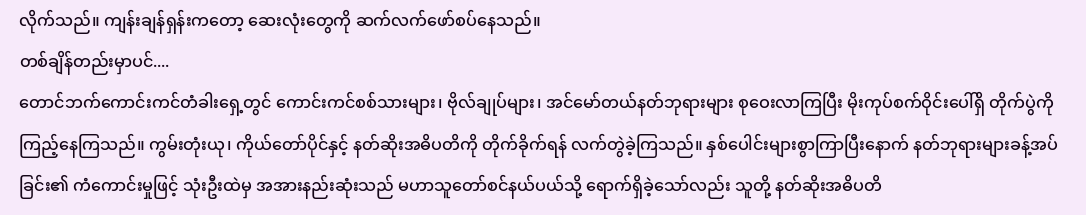လိုက်သည်။ ကျန်းချန်ရှန်းကတော့ ဆေးလုံးတွေကို ဆက်လက်ဖော်စပ်နေသည်။
တစ်ချိန်တည်းမှာပင်....
တောင်ဘက်ကောင်းကင်တံခါးရှေ့တွင် ကောင်းကင်စစ်သားများ၊ ဗိုလ်ချုပ်များ၊ အင်မော်တယ်နတ်ဘုရားများ စုဝေးလာကြပြီး မိုးကုပ်စက်ဝိုင်းပေါ်ရှိ တိုက်ပွဲကို ကြည့်နေကြသည်။ ကွမ်းတုံးယု၊ ကိုယ်တော်ပိုင်နှင့် နတ်ဆိုးအဓိပတိကို တိုက်ခိုက်ရန် လက်တွဲခဲ့ကြသည်။ နှစ်ပေါင်းများစွာကြာပြီးနောက် နတ်ဘုရားများခန့်အပ်ခြင်း၏ ကံကောင်းမှုဖြင့် သုံးဦးထဲမှ အအားနည်းဆုံးသည် မဟာသူတော်စင်နယ်ပယ်သို့ ရောက်ရှိခဲ့သော်လည်း သူတို့ နတ်ဆိုးအဓိပတိ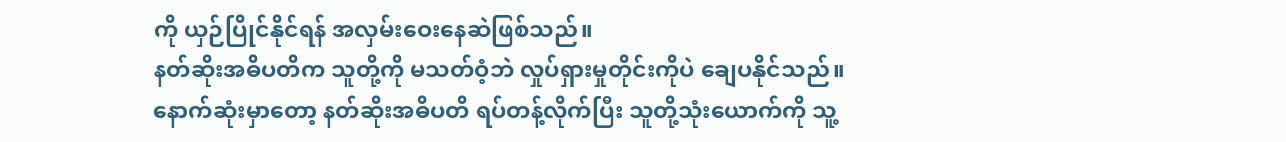ကို ယှဉ်ပြိုင်နိုင်ရန် အလှမ်းဝေးနေဆဲဖြစ်သည်။
နတ်ဆိုးအဓိပတိက သူတို့ကို မသတ်ဝံ့ဘဲ လှုပ်ရှားမှုတိုင်းကိုပဲ ချေပနိုင်သည်။
နောက်ဆုံးမှာတော့ နတ်ဆိုးအဓိပတိ ရပ်တန့်လိုက်ပြီး သူတို့သုံးယောက်ကို သူ့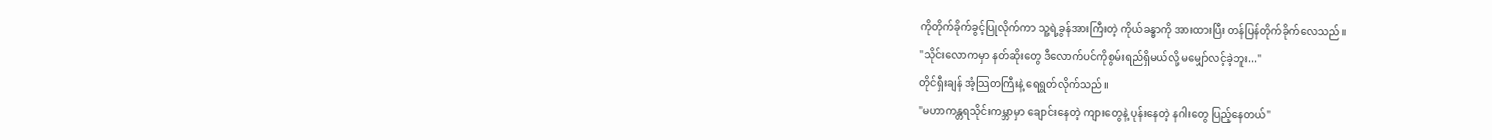ကိုတိုက်ခိုက်ခွင့်ပြုလိုက်ကာ သူ့ရဲ့ခွန်အားကြီးတဲ့ ကိုယ်ခန္ဓာကို အားထားပြီး တန်ပြန်တိုက်ခိုက်လေသည်။
"သိုင်းလောကမှာ နတ်ဆိုးတွေ ဒီလောက်ပင်ကိုစွမ်းရည်ရှိမယ်လို့ မမျှော်လင့်ခဲ့ဘူး..."
တိုင်ရှီးချန် အံ့သြတကြီးနဲ့ ရေရွတ်လိုက်သည်။
"မဟာကန္တရသိုင်းကမ္ဘာမှာ ချောင်းနေတဲ့ ကျားတွေနဲ့ ပုန်းနေတဲ့ နဂါးတွေ ပြည့်နေတယ်"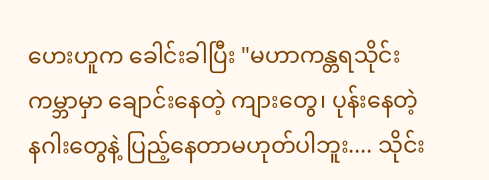ဟေးဟူက ခေါင်းခါပြီး "မဟာကန္တရသိုင်းကမ္ဘာမှာ ချောင်းနေတဲ့ ကျားတွေ၊ ပုန်းနေတဲ့ နဂါးတွေနဲ့ ပြည့်နေတာမဟုတ်ပါဘူး.... သိုင်း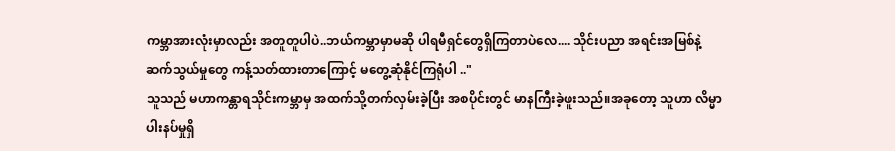ကမ္ဘာအားလုံးမှာလည်း အတူတူပါပဲ..ဘယ်ကမ္ဘာမှာမဆို ပါရမီရှင်တွေရှိကြတာပဲလေ.... သိုင်းပညာ အရင်းအမြစ်နဲ့ ဆက်သွယ်မှုတွေ ကန့်သတ်ထားတာကြောင့် မတွေ့ဆုံနိုင်ကြရုံပါ .."
သူသည် မဟာကန္တာရသိုင်းကမ္ဘာမှ အထက်သို့တက်လှမ်းခဲ့ပြီး အစပိုင်းတွင် မာနကြီးခဲ့ဖူးသည်။အခုတော့ သူဟာ လိမ္မာပါးနပ်မှုရှိ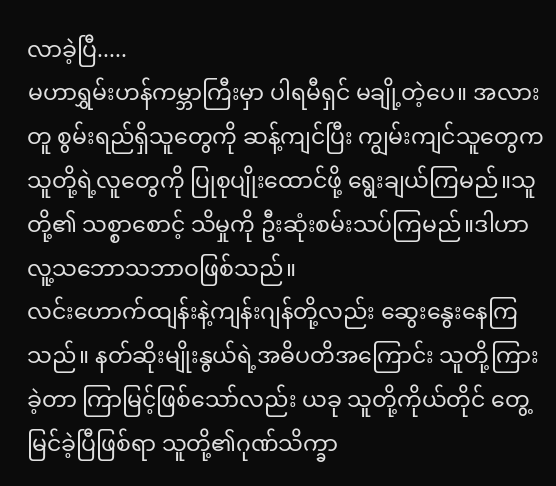လာခဲ့ပြီ.....
မဟာရွှမ်းဟန်ကမ္ဘာကြီးမှာ ပါရမီရှင် မချို့တဲ့ပေ။ အလားတူ စွမ်းရည်ရှိသူတွေကို ဆန့်ကျင်ပြီး ကျွမ်းကျင်သူတွေက သူတို့ရဲ့လူတွေကို ပြုစုပျိုးထောင်ဖို့ ရွေးချယ်ကြမည်။သူတို့၏ သစ္စာစောင့် သိမှုကို ဦးဆုံးစမ်းသပ်ကြမည်။ဒါဟာ လူ့သဘောသဘာဝဖြစ်သည်။
လင်းဟောက်ထျန်းနဲ့ကျန်းဂျန်တို့လည်း ဆွေးနွေးနေကြသည်။ နတ်ဆိုးမျိုးနွယ်ရဲ့အဓိပတိအကြောင်း သူတို့ကြားခဲ့တာ ကြာမြင့်ဖြစ်သော်လည်း ယခု သူတို့ကိုယ်တိုင် တွေ့မြင်ခဲ့ပြီဖြစ်ရာ သူတို့၏ဂုဏ်သိက္ခာ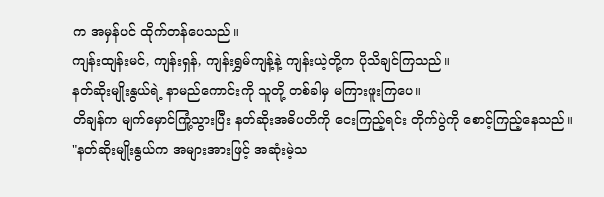က အမှန်ပင် ထိုက်တန်ပေသည်။
ကျန်းထျန်းမင်, ကျန်းရှန်, ကျန်းရွှမ်ကျန့်နဲ့ ကျန်းယဲ့တို့က ပိုသိချင်ကြသည်။
နတ်ဆိုးမျိုးနွယ်ရဲ့ နာမည်ကောင်းကို သူတို့ တစ်ခါမှ မကြားဖူးကြပေ။
တိချန်က မျက်မှောင်ကြုံ့သွားပြီး နတ်ဆိုးအဓိပတိကို ငေးကြည့်ရင်း တိုက်ပွဲကို စောင့်ကြည့်နေသည်။
"နတ်ဆိုးမျိုးနွယ်က အများအားဖြင့် အဆုံးမဲ့သ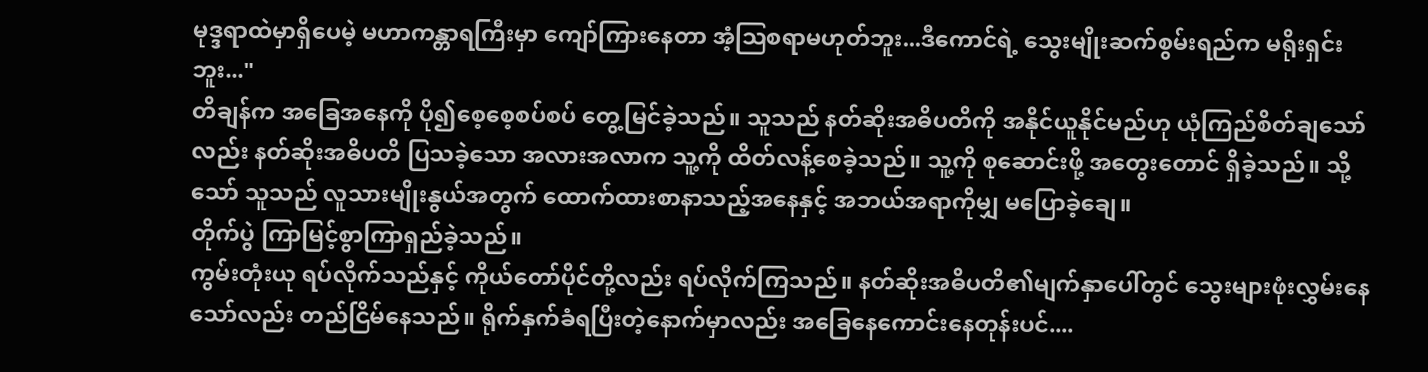မုဒ္ဒရာထဲမှာရှိပေမဲ့ မဟာကန္တာရကြီးမှာ ကျော်ကြားနေတာ အံ့ဩစရာမဟုတ်ဘူး...ဒီကောင်ရဲ့ သွေးမျိုးဆက်စွမ်းရည်က မရိုးရှင်းဘူး..."
တိချန်က အခြေအနေကို ပို၍စေ့စေ့စပ်စပ် တွေ့မြင်ခဲ့သည်။ သူသည် နတ်ဆိုးအဓိပတိကို အနိုင်ယူနိုင်မည်ဟု ယုံကြည်စိတ်ချသော်လည်း နတ်ဆိုးအဓိပတိ ပြသခဲ့သော အလားအလာက သူ့ကို ထိတ်လန့်စေခဲ့သည်။ သူ့ကို စုဆောင်းဖို့ အတွေးတောင် ရှိခဲ့သည်။ သို့သော် သူသည် လူသားမျိုးနွယ်အတွက် ထောက်ထားစာနာသည့်အနေနှင့် အဘယ်အရာကိုမျှ မပြောခဲ့ချေ။
တိုက်ပွဲ ကြာမြင့်စွာကြာရှည်ခဲ့သည်။
ကွမ်းတုံးယု ရပ်လိုက်သည်နှင့် ကိုယ်တော်ပိုင်တို့လည်း ရပ်လိုက်ကြသည်။ နတ်ဆိုးအဓိပတိ၏မျက်နှာပေါ်တွင် သွေးများဖုံးလွှမ်းနေသော်လည်း တည်ငြိမ်နေသည်။ ရိုက်နှက်ခံရပြီးတဲ့နောက်မှာလည်း အခြေနေကောင်းနေတုန်းပင်....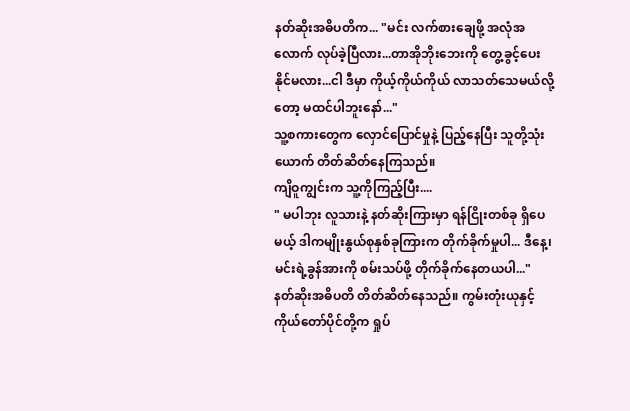နတ်ဆိုးအဓိပတိက... "မင်း လက်စားချေဖို့ အလုံအလောက် လုပ်ခဲ့ပြီလား...တာအိုဘိုးဘေးကို တွေ့ခွင့်ပေးနိုင်မလား...ငါ ဒီမှာ ကိုယ့်ကိုယ်ကိုယ် လာသတ်သေမယ်လို့တော့ မထင်ပါဘူးနော်..."
သူ့စကားတွေက လှောင်ပြောင်မှုနဲ့ ပြည့်နေပြီး သူတို့သုံးယောက် တိတ်ဆိတ်နေကြသည်။
ကျိဝူကျွင်းက သူ့ကိုကြည့်ပြီး....
" မပါဘုး လူသားနဲ့ နတ်ဆိုးကြားမှာ ရန်ငြိုးတစ်ခု ရှိပေမယ့် ဒါကမျိုးနွယ်စုနှစ်ခုကြားက တိုက်ခိုက်မှုပါ... ဒီနေ့၊ မင်းရဲ့ခွန်အားကို စမ်းသပ်ဖို့ တိုက်ခိုက်နေတယပါ..."
နတ်ဆိုးအဓိပတိ တိတ်ဆိတ်နေသည်။ ကွမ်းတုံးယုနှင့် ကိုယ်တော်ပိုင်တို့က ရှုပ်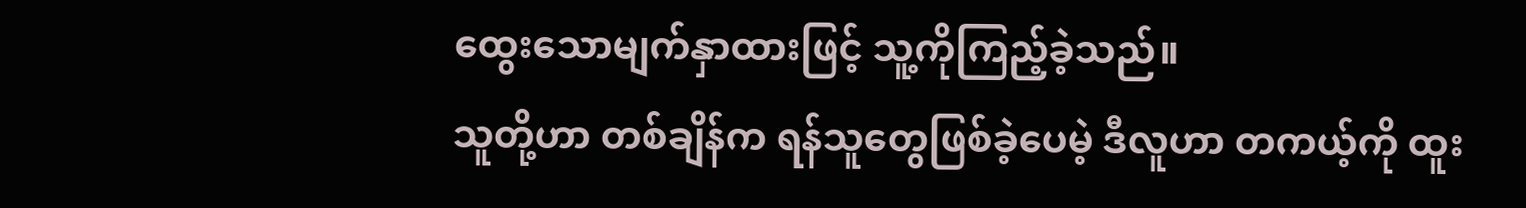ထွေးသောမျက်နှာထားဖြင့် သူ့ကိုကြည့်ခဲ့သည်။
သူတို့ဟာ တစ်ချိန်က ရန်သူတွေဖြစ်ခဲ့ပေမဲ့ ဒီလူဟာ တကယ့်ကို ထူး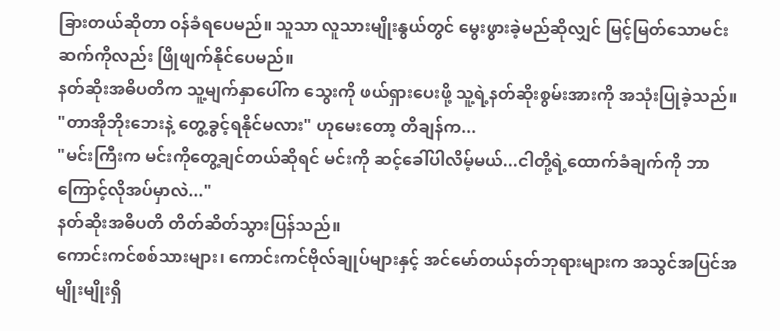ခြားတယ်ဆိုတာ ဝန်ခံရပေမည်။ သူသာ လူသားမျိုးနွယ်တွင် မွေးဖွားခဲ့မည်ဆိုလျှင် မြင့်မြတ်သောမင်းဆက်ကိုလည်း ဖြိုဖျက်နိုင်ပေမည်။
နတ်ဆိုးအဓိပတိက သူ့မျက်နှာပေါ်က သွေးကို ဖယ်ရှားပေးဖို့ သူ့ရဲ့နတ်ဆိုးစွမ်းအားကို အသုံးပြုခဲ့သည်။
"တာအိုဘိုးဘေးနဲ့ တွေ့ခွင့်ရနိုင်မလား" ဟုမေးတော့ တိချန်က...
"မင်းကြီးက မင်းကိုတွေ့ချင်တယ်ဆိုရင် မင်းကို ဆင့်ခေါ်ပါလိမ့်မယ်...ငါတို့ရဲ့ထောက်ခံချက်ကို ဘာကြောင့်လိုအပ်မှာလဲ..."
နတ်ဆိုးအဓိပတိ တိတ်ဆိတ်သွားပြန်သည်။
ကောင်းကင်စစ်သားများ၊ ကောင်းကင်ဗိုလ်ချုပ်များနှင့် အင်မော်တယ်နတ်ဘုရားများက အသွင်အပြင်အမျိုးမျိုးရှိ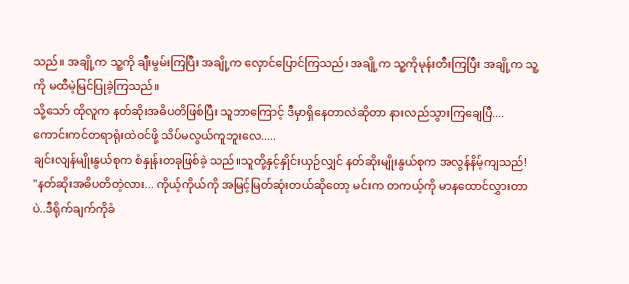သည်။ အချို့က သူ့ကို ချီးမွမ်းကြပြီး အချို့က လှောင်ပြောင်ကြသည်၊ အချို့က သူ့ကိုမုန်းတီးကြပြီး အချို့က သူ့ကို မထီမဲ့မြင်ပြုခဲ့ကြသည်။
သို့သော် ထိုလူက နတ်ဆိုးအဓိပတိဖြစ်ပြီး သူဘာကြောင့် ဒီမှာရှိနေတာလဲဆိုတာ နားလည်သွားကြချေပြီ....
ကောင်းကင်တရာရုံးထဲဝင်ဖို့ သိပ်မလွယ်ကူဘူးလေ.....
ချင်းလျန်မျိုးနွယ်စုက စံနှုန်းတခုဖြစ်ခဲ့ သည်။သူတို့နှင့်နှိုင်းယှဉ်လျှင် နတ်ဆိုးမျိုးနွယ်စုက အလွန်နိမ့်ကျသည်!
"နတ်ဆိုးအဓိပတိတဲ့လား... ကိုယ့်ကိုယ်ကို အမြင့်မြတ်ဆုံးတယ်ဆိုတော့ မင်းက တကယ့်ကို မာနထောင်လွှားတာပဲ..ဒီရိုက်ချက်ကိုခံ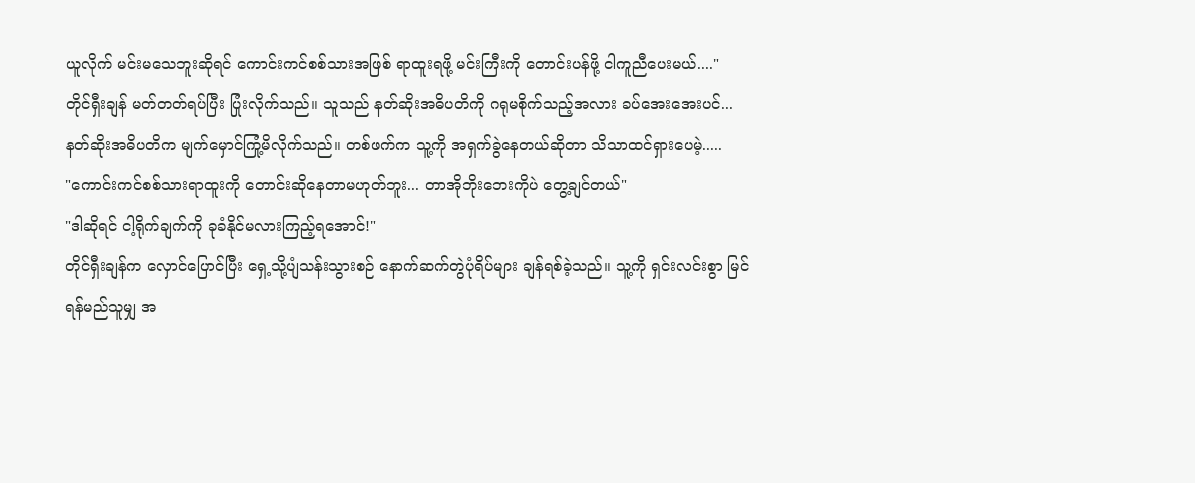ယူလိုက် မင်းမသေဘူးဆိုရင် ကောင်းကင်စစ်သားအဖြစ် ရာထူးရဖို့ မင်းကြီးကို တောင်းပန်ဖို့ ငါကူညီပေးမယ်...."
တိုင်ရှီးချန် မတ်တတ်ရပ်ပြီး ပြုံးလိုက်သည်။ သူသည် နတ်ဆိုးအဓိပတိကို ဂရုမစိုက်သည့်အလား ခပ်အေးအေးပင်...
နတ်ဆိုးအဓိပတိက မျက်မှောင်ကြုံ့မိလိုက်သည်။ တစ်ဖက်က သူ့ကို အရှက်ခွဲနေတယ်ဆိုတာ သိသာထင်ရှားပေမဲ့.....
"ကောင်းကင်စစ်သားရာထူးကို တောင်းဆိုနေတာမဟုတ်ဘူး... တာအိုဘိုးဘေးကိုပဲ တွေ့ချင်တယ်"
"ဒါဆိုရင် ငါ့ရိုက်ချက်ကို ခုခံနိုင်မလားကြည့်ရအောင်!"
တိုင်ရှီးချန်က လှောင်ပြောင်ပြီး ရှေ့သို့ပျံသန်းသွားစဉ် နောက်ဆက်တွဲပုံရိပ်များ ချန်ရစ်ခဲ့သည်။ သူ့ကို ရှင်းလင်းစွာ မြင် ရန်မည်သူမျှ အ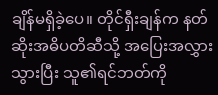ချိန်မရှိခဲ့ပေ။ တိုင်ရှီးချန်က နတ်ဆိုးအဓိပတိဆီသို့ အပြေးအလွှားသွားပြီး သူ၏ရင်ဘတ်ကို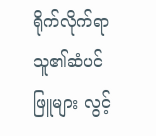ရိုက်လိုက်ရာ သူ၏ဆံပင်ဖြူများ လွင့်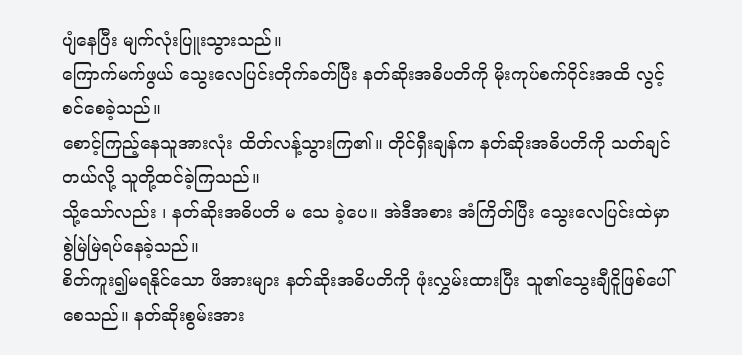ပျံနေပြီး မျက်လုံးပြူးသွားသည်။
ကြောက်မက်ဖွယ် သွေးလေပြင်းတိုက်ခတ်ပြီး နတ်ဆိုးအဓိပတိကို မိုးကုပ်စက်ဝိုင်းအထိ လွင့်စင်စေခဲ့သည်။
စောင့်ကြည့်နေသူအားလုံး ထိတ်လန့်သွားကြ၏။ တိုင်ရှီးချန်က နတ်ဆိုးအဓိပတိကို သတ်ချင်တယ်လို့ သူတို့ထင်ခဲ့ကြသည်။
သို့သော်လည်း ၊ နတ်ဆိုးအဓိပတိ မ သေ ခဲ့ပေ။ အဲဒီအစား အံကြိတ်ပြီး သွေးလေပြင်းထဲမှာ စွဲမြဲမြဲရပ်နေခဲ့သည်။
စိတ်ကူး၍မရနိုင်သော ဖိအားများ နတ်ဆိုးအဓိပတိကို ဖုံးလွှမ်းထားပြီး သူ၏သွေးချီငိူဖြစ်ပေါ်စေသည်။ နတ်ဆိုးစွမ်းအား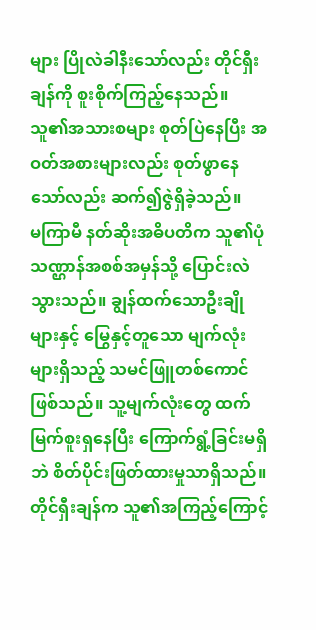များ ပြိုလဲခါနီးသော်လည်း တိုင်ရှီးချန်ကို စူးစိုက်ကြည့်နေသည်။ သူ၏အသားစများ စုတ်ပြဲနေပြီး အဝတ်အစားများလည်း စုတ်ဖွာနေသော်လည်း ဆက်၍ဇွဲရှိခဲ့သည်။
မကြာမီ နတ်ဆိုးအဓိပတိက သူ၏ပုံသဏ္ဌာန်အစစ်အမှန်သို့ ပြောင်းလဲသွားသည်။ ချွန်ထက်သောဦးချိုများနှင့် မြွေနှင့်တူသော မျက်လုံးများရှိသည့် သမင်ဖြူတစ်ကောင်ဖြစ်သည်။ သူ့မျက်လုံးတွေ ထက်မြက်စူးရှနေပြီး ကြောက်ရွံ့ခြင်းမရှိဘဲ စိတ်ပိုင်းဖြတ်ထားမှုသာရှိသည်။
တိုင်ရှီးချန်က သူ၏အကြည့်ကြောင့်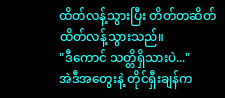ထိတ်လန့်သွားပြီး တိတ်တဆိတ် ထိတ်လန့်သွားသည်။
"ဒီကောင် သတ္တိရှိသားပဲ..."
အဲဒီအတွေးနဲ့ တိုင်ရှီးချန်က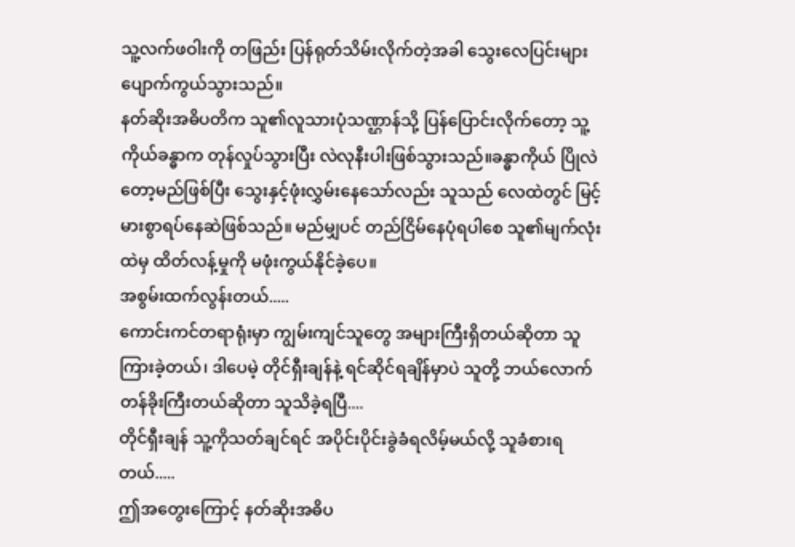သူ့လက်ဖဝါးကို တဖြည်း ပြန်ရုတ်သိမ်းလိုက်တဲ့အခါ သွေးလေပြင်းများ ပျောက်ကွယ်သွားသည်။
နတ်ဆိုးအဓိပတိက သူ၏လူသားပုံသဏ္ဌာန်သို့ ပြန်ပြောင်းလိုက်တော့ သူ့ကိုယ်ခန္ဓာက တုန်လှုပ်သွားပြီး လဲလုနီးပါးဖြစ်သွားသည်။ခန္ဓာကိုယ် ပြိုလဲတော့မည်ဖြစ်ပြီး သွေးနှင့်ဖုံးလွှမ်းနေသော်လည်း သူသည် လေထဲတွင် မြင့်မားစွာရပ်နေဆဲဖြစ်သည်။ မည်မျှပင် တည်ငြိမ်နေပုံရပါစေ သူ၏မျက်လုံးထဲမှ ထိတ်လန့်မှုကို မဖုံးကွယ်နိုင်ခဲ့ပေ။
အစွမ်းထက်လွန်းတယ်.....
ကောင်းကင်တရာရုံးမှာ ကျွမ်းကျင်သူတွေ အများကြီးရှိတယ်ဆိုတာ သူကြားခဲ့တယ်၊ ဒါပေမဲ့ တိုင်ရှီးချန်နဲ့ ရင်ဆိုင်ရချိန်မှာပဲ သူတို့ ဘယ်လောက် တန်ခိုးကြီးတယ်ဆိုတာ သူသိခဲ့ရပြီ....
တိုင်ရှီးချန် သူ့ကိုသတ်ချင်ရင် အပိုင်းပိုင်းခွဲခံရလိမ့်မယ်လို့ သူခံစားရတယ်.....
ဤအတွေးကြောင့် နတ်ဆိုးအဓိပ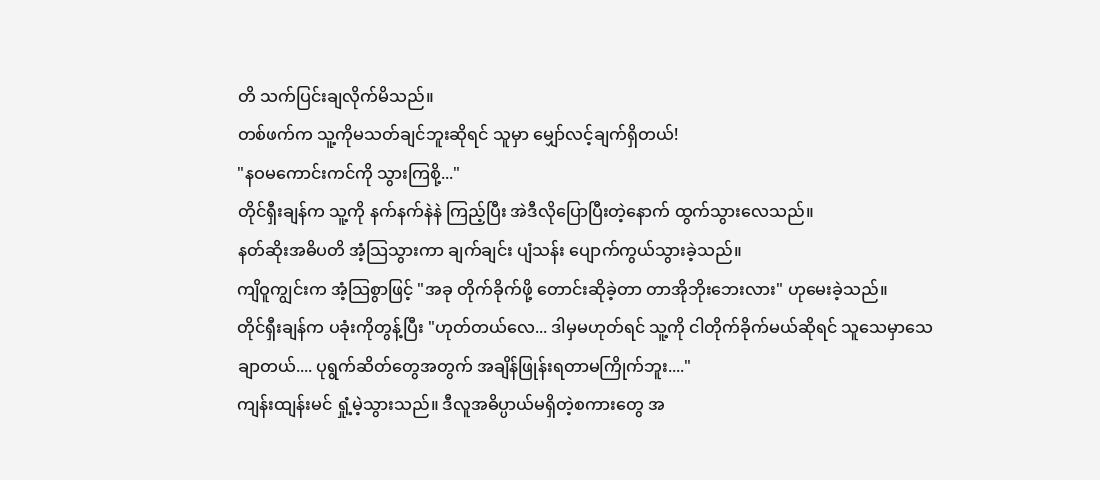တိ သက်ပြင်းချလိုက်မိသည်။
တစ်ဖက်က သူ့ကိုမသတ်ချင်ဘူးဆိုရင် သူမှာ မျှော်လင့်ချက်ရှိတယ်!
"နဝမကောင်းကင်ကို သွားကြစို့..."
တိုင်ရှီးချန်က သူ့ကို နက်နက်နဲနဲ ကြည့်ပြီး အဲဒီလိုပြောပြီးတဲ့နောက် ထွက်သွားလေသည်။
နတ်ဆိုးအဓိပတိ အံ့သြသွားကာ ချက်ချင်း ပျံသန်း ပျောက်ကွယ်သွားခဲ့သည်။
ကျိဝူကျွင်းက အံ့သြစွာဖြင့် "အခု တိုက်ခိုက်ဖို့ တောင်းဆိုခဲ့တာ တာအိုဘိုးဘေးလား" ဟုမေးခဲ့သည်။
တိုင်ရှီးချန်က ပခုံးကိုတွန့်ပြီး "ဟုတ်တယ်လေ... ဒါမှမဟုတ်ရင် သူ့ကို ငါတိုက်ခိုက်မယ်ဆိုရင် သူသေမှာသေချာတယ်.... ပုရွက်ဆိတ်တွေအတွက် အချိန်ဖြုန်းရတာမကြိုက်ဘူး...."
ကျန်းထျန်းမင် ရှုံ့မဲ့သွားသည်။ ဒီလူအဓိပ္ပာယ်မရှိတဲ့စကားတွေ အ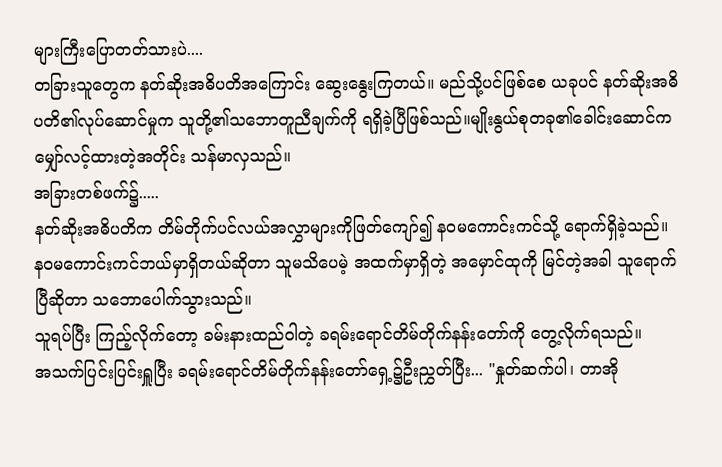များကြီးပြောတတ်သားပဲ....
တခြားသူတွေက နတ်ဆိုးအဓိပတိအကြောင်း ဆွေးနွေးကြတယ်။ မည်သို့ပင်ဖြစ်စေ ယခုပင် နတ်ဆိုးအဓိပတိ၏လုပ်ဆောင်မှုက သူတို့၏သဘောတူညီချက်ကို ရရှိခဲ့ပြီဖြစ်သည်။မျိုးနွယ်စုတခု၏ခေါင်းဆောင်က မျှော်လင့်ထားတဲ့အတိုင်း သန်မာလှသည်။
အခြားတစ်ဖက်၌.....
နတ်ဆိုးအဓိပတိက တိမ်တိုက်ပင်လယ်အလွှာများကိုဖြတ်ကျော်၍ နဝမကောင်းကင်သို့ ရောက်ရှိခဲ့သည်။ နဝမကောင်းကင်ဘယ်မှာရှိတယ်ဆိုတာ သူမသိပေမဲ့ အထက်မှာရှိတဲ့ အမှောင်ထုကို မြင်တဲ့အခါ သူရောက်ပြီဆိုတာ သဘောပေါက်သွားသည်။
သူရပ်ပြီး ကြည့်လိုက်တော့ ခမ်းနားထည်ဝါတဲ့ ခရမ်းရောင်တိမ်တိုက်နန်းတော်ကို တွေ့လိုက်ရသည်။
အသက်ပြင်းပြင်းရှူပြီး ခရမ်းရောင်တိမ်တိုက်နန်းတော်ရှေ့၌ဦးညွှတ်ပြီး... "နှုတ်ဆက်ပါ၊ တာအို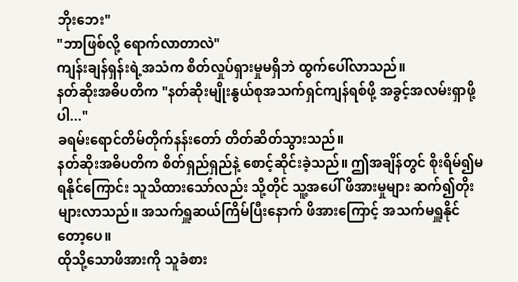ဘိုးဘေး"
"ဘာဖြစ်လို့ ရောက်လာတာလဲ"
ကျန်းချန်ရှန်းရဲ့အသံက စိတ်လှုပ်ရှားမှုမရှိဘဲ ထွက်ပေါ်လာသည်။
နတ်ဆိုးအဓိပတိက "နတ်ဆိုးမျိုးနွယ်စုအသက်ရှင်ကျန်ရစ်ဖို့ အခွင့်အလမ်းရှာဖို့ပါ..."
ခရမ်းရောင်တိမ်တိုက်နန်းတော် တိတ်ဆိတ်သွားသည်။
နတ်ဆိုးအဓိပတိက စိတ်ရှည်ရှည်နဲ့ စောင့်ဆိုင်းခဲ့သည်။ ဤအချိန်တွင် စိုးရိမ်၍မရနိုင်ကြောင်း သူသိထားသော်လည်း သို့တိုင် သူ့အပေါ် ဖိအားမှုများ ဆက်၍တိုးများလာသည်။ အသက်ရှူဆယ်ကြိမ်ပြီးနောက် ဖိအားကြောင့် အသက်မရှူနိုင်တော့ပေ။
ထိုသို့သောဖိအားကို သူခံစား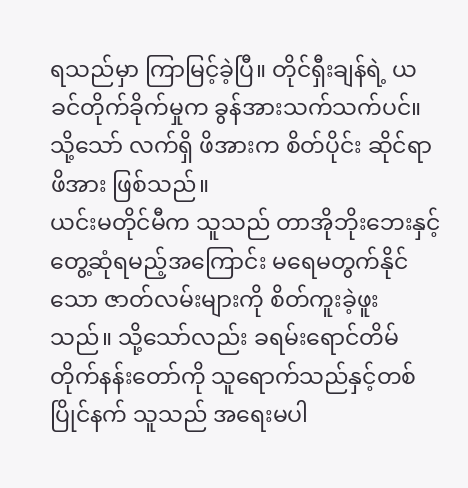ရသည်မှာ ကြာမြင့်ခဲ့ပြီ။ တိုင်ရှီးချန်ရဲ့ ယခင်တိုက်ခိုက်မှုက ခွန်အားသက်သက်ပင်။ သို့သော် လက်ရှိ ဖိအားက စိတ်ပိုင်း ဆိုင်ရာဖိအား ဖြစ်သည်။
ယင်းမတိုင်မီက သူသည် တာအိုဘိုးဘေးနှင့် တွေ့ဆုံရမည့်အကြောင်း မရေမတွက်နိုင်သော ဇာတ်လမ်းများကို စိတ်ကူးခဲ့ဖူးသည်။ သို့သော်လည်း ခရမ်းရောင်တိမ်တိုက်နန်းတော်ကို သူရောက်သည်နှင့်တစ်ပြိုင်နက် သူသည် အရေးမပါ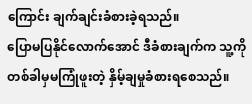ကြောင်း ချက်ချင်းခံစားခဲ့ရသည်။
ပြောမပြနိုင်လောက်အောင် ဒီခံစားချက်က သူ့ကို တစ်ခါမှမကြုံဖူးတဲ့ နှိမ့်ချမှုခံစားရစေသည်။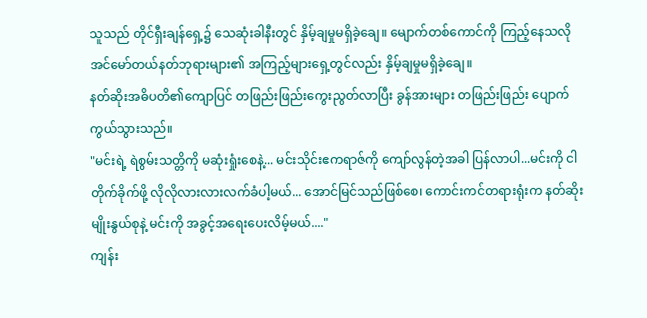သူသည် တိုင်ရှီးချန်ရှေ့၌ သေဆုံးခါနီးတွင် နှိမ့်ချမှုမရှိခဲ့ချေ။ မျောက်တစ်ကောင်ကို ကြည့်နေသလို အင်မော်တယ်နတ်ဘုရားများ၏ အကြည့်များရှေ့တွင်လည်း နှိမ့်ချမှုမရှိခဲ့ချေ။
နတ်ဆိုးအဓိပတိ၏ကျောပြင် တဖြည်းဖြည်းကွေးညွတ်လာပြီး ခွန်အားများ တဖြည်းဖြည်း ပျောက်ကွယ်သွားသည်။
"မင်းရဲ့ ရဲစွမ်းသတ္တိကို မဆုံးရှုံးစေနဲ့... မင်းသိုင်းဧကရာဇ်ကို ကျော်လွန်တဲ့အခါ ပြန်လာပါ...မင်းကို ငါတိုက်ခိုက်ဖို့ လိုလိုလားလားလက်ခံပါ့မယ်... အောင်မြင်သည်ဖြစ်စေ၊ ကောင်းကင်တရားရုံးက နတ်ဆိုးမျိုးနွယ်စုနဲ့ မင်းကို အခွင့်အရေးပေးလိမ့်မယ်...."
ကျန်း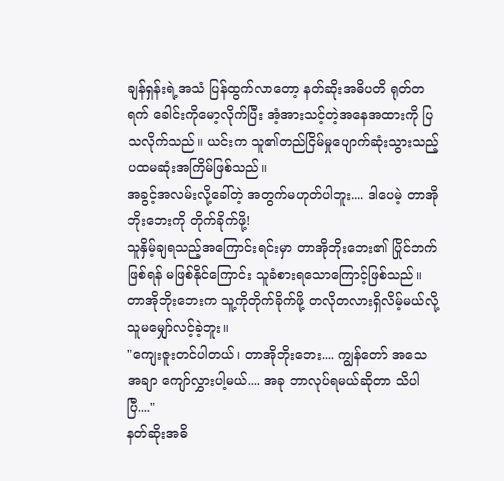ချန်ရှန်းရဲ့အသံ ပြန်ထွက်လာတော့ နတ်ဆိုးအဓိပတိ ရုတ်တရက် ခေါင်းကိုမော့လိုက်ပြီး အံ့အားသင့်တဲ့အနေအထားကို ပြသလိုက်သည်။ ယင်းက သူ၏တည်ငြိမ်မှုပျောက်ဆုံးသွားသည့် ပထမဆုံးအကြိမ်ဖြစ်သည်။
အခွင့်အလမ်းလို့ခေါ်တဲ့ အတွက်မဟုတ်ပါဘူး.... ဒါပေမဲ့ တာအိုဘိုးဘေးကို တိုက်ခိုက်ဖို့!
သူနှိမ့်ချရသည့်အကြောင်းရင်းမှာ တာအိုဘိုးဘေး၏ ပြိုင်ဘက်ဖြစ်ရန် မဖြစ်နိုင်ကြောင်း သူခံစားရသောကြောင့်ဖြစ်သည်။
တာအိုဘိုးဘေးက သူ့ကိုတိုက်ခိုက်ဖို့ တလိုတလားရှိလိမ့်မယ်လို့ သူမမျှော်လင့်ခဲ့ဘူး။
"ကျေးဇူးတင်ပါတယ်၊ တာအိုဘိုးဘေး.... ကျွန်တော် အသေအချာ ကျော်လွှားပါ့မယ်.... အခု ဘာလုပ်ရမယ်ဆိုတာ သိပါပြီ...."
နတ်ဆိုးအဓိ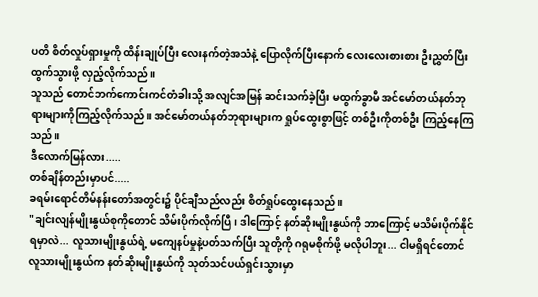ပတိ စိတ်လှုပ်ရှားမှုကို ထိန်းချုပ်ပြီး လေးနက်တဲ့အသံနဲ့ ပြောလိုက်ပြီးနောက် လေးလေးစားစား ဦးညွှတ်ပြီး ထွက်သွားဖို့ လှည့်လိုက်သည်။
သူသည် တောင်ဘက်ကောင်းကင်တံခါးသို့ အလျင်အမြန် ဆင်းသက်ခဲ့ပြီး မထွက်ခွာမီ အင်မော်တယ်နတ်ဘုရားများကိုကြည့်လိုက်သည်။ အင်မော်တယ်နတ်ဘုရားများက ရှုပ်ထွေးစွာဖြင့် တစ်ဦးကိုတစ်ဦး ကြည့်နေကြသည်။
ဒီလောက်မြန်လား.....
တစ်ချိန်တည်းမှာပင်.....
ခရမ်းရောင်တိမ်နန်းတော်အတွင်း၌ ပိုင်ချီသည်လည်း စိတ်ရှုပ်ထွေးနေသည်။
"ချင်းလျန်မျိုးနွယ်စုကိုတောင် သိမ်းပိုက်လိုက်ပြီ၊ ဒါကြောင့် နတ်ဆိုးမျိုးနွယ်ကို ဘာကြောင့် မသိမ်းပိုက်နိုင်ရမှာလဲ... လူသားမျိုးနွယ်ရဲ့ မကျေနပ်မှုနဲ့ပတ်သက်ပြီး သူတို့ကို ဂရုမစိုက်ဖို့ မလိုပါဘူး... ငါမရှိရင်တောင် လူသားမျိုးနွယ်က နတ်ဆိုးမျိုးနွယ်ကို သုတ်သင်ပယ်ရှင်းသွားမှာ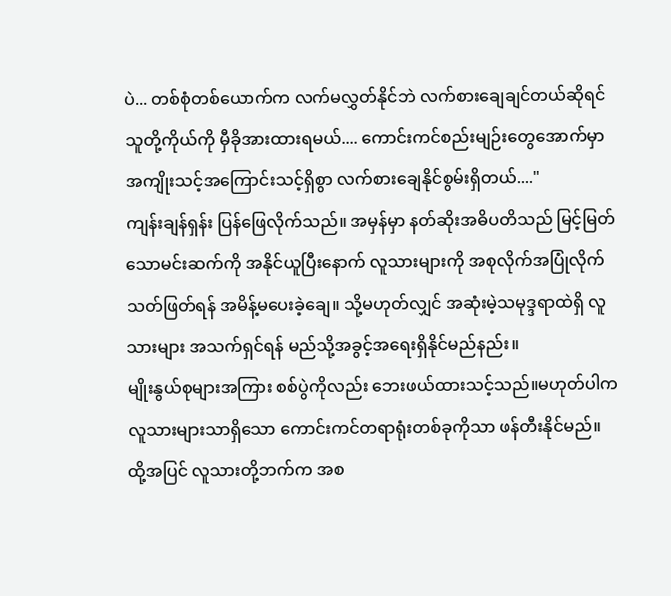ပဲ... တစ်စုံတစ်ယောက်က လက်မလွှတ်နိုင်ဘဲ လက်စားချေချင်တယ်ဆိုရင် သူတို့ကိုယ်ကို မှီခိုအားထားရမယ်.... ကောင်းကင်စည်းမျဉ်းတွေအောက်မှာ အကျိုးသင့်အကြောင်းသင့်ရှိစွာ လက်စားချေနိုင်စွမ်းရှိတယ်...."
ကျန်းချန်ရှန်း ပြန်ဖြေလိုက်သည်။ အမှန်မှာ နတ်ဆိုးအဓိပတိသည် မြင့်မြတ်သောမင်းဆက်ကို အနိုင်ယူပြီးနောက် လူသားများကို အစုလိုက်အပြုံလိုက်သတ်ဖြတ်ရန် အမိန့်မပေးခဲ့ချေ။ သို့မဟုတ်လျှင် အဆုံးမဲ့သမုဒ္ဒရာထဲရှိ လူသားများ အသက်ရှင်ရန် မည်သို့အခွင့်အရေးရှိနိုင်မည်နည်း။
မျိုးနွယ်စုများအကြား စစ်ပွဲကိုလည်း ဘေးဖယ်ထားသင့်သည်။မဟုတ်ပါက လူသားများသာရှိသော ကောင်းကင်တရာရုံးတစ်ခုကိုသာ ဖန်တီးနိုင်မည်။
ထို့အပြင် လူသားတို့ဘက်က အစ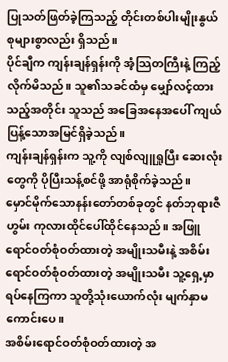ပြုသတ်ဖြတ်ခဲ့ကြသည့် တိုင်းတစ်ပါးမျိုးနွယ်စုများစွာလည်း ရှိသည်။
ပိုင်ချီက ကျန်းချန်ရှန်းကို အံ့သြတကြီးနဲ့ ကြည့်လိုက်မိသည်။ သူ၏သခင်ထံမှ မျှော်လင့်ထားသည့်အတိုင်း သူသည် အခြေအနေအပေါ် ကျယ်ပြန့်သောအမြင်ရှိခဲ့သည်။
ကျန်းချန်ရှန်းက သူ့ကို လျစ်လျူရှုပြီး ဆေးလုံးတွေကို ပိုပြီးသန့်စင်ဖို့ အာရုံစိုက်ခဲ့သည်။
မှောင်မိုက်သောနန်းတော်တစ်ခုတွင် နတ်ဘုရားဇီဟွမ်း ကုလားထိုင်ပေါ်ထိုင်နေသည်။ အဖြူရောင်ဝတ်စုံဝတ်ထားတဲ့ အမျိုးသမီးနဲ့ အစိမ်းရောင်ဝတ်စုံဝတ်ထားတဲ့ အမျိုးသမီး သူ့ရှေ့မှာ ရပ်နေကြကာ သူတို့သုံးယောက်လုံး မျက်နှာမကောင်းပေ။
အစိမ်းရောင်ဝတ်စုံဝတ်ထားတဲ့ အ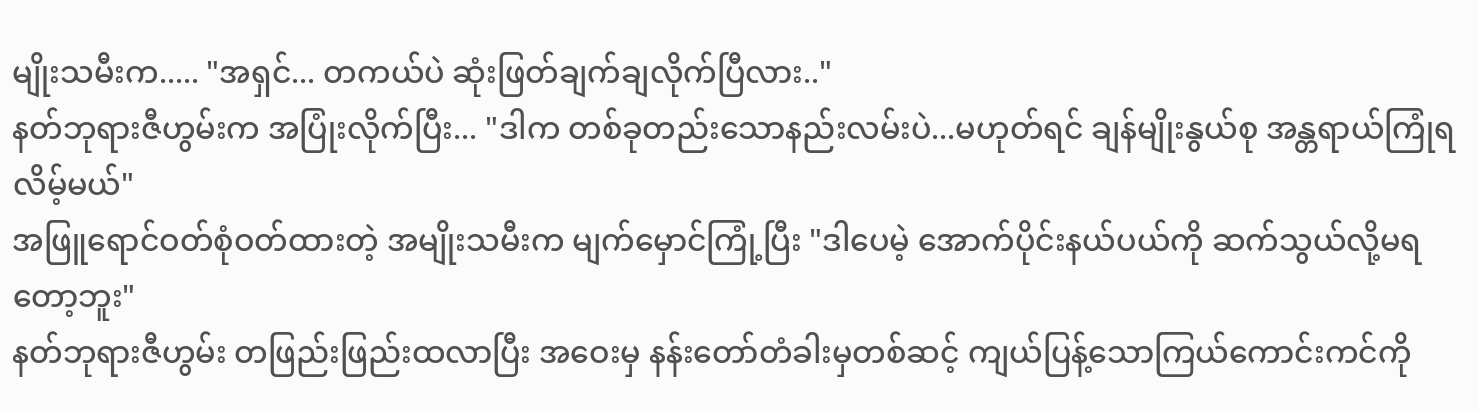မျိုးသမီးက..... "အရှင်... တကယ်ပဲ ဆုံးဖြတ်ချက်ချလိုက်ပြီလား.."
နတ်ဘုရားဇီဟွမ်းက အပြုံးလိုက်ပြီး... "ဒါက တစ်ခုတည်းသောနည်းလမ်းပဲ...မဟုတ်ရင် ချန်မျိုးနွယ်စု အန္တရာယ်ကြုံရလိမ့်မယ်"
အဖြူရောင်ဝတ်စုံဝတ်ထားတဲ့ အမျိုးသမီးက မျက်မှောင်ကြုံ့ပြီး "ဒါပေမဲ့ အောက်ပိုင်းနယ်ပယ်ကို ဆက်သွယ်လို့မရတော့ဘူး"
နတ်ဘုရားဇီဟွမ်း တဖြည်းဖြည်းထလာပြီး အဝေးမှ နန်းတော်တံခါးမှတစ်ဆင့် ကျယ်ပြန့်သောကြယ်ကောင်းကင်ကို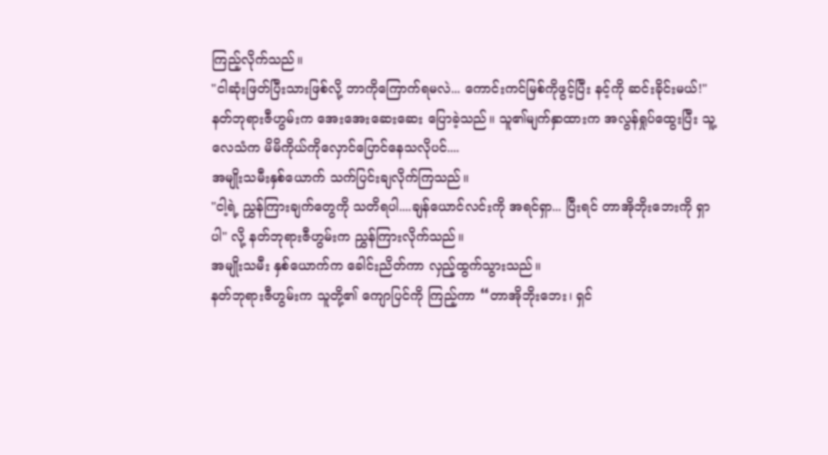ကြည့်လိုက်သည်။
"ငါဆုံးဖြတ်ပြီးသားဖြစ်လို့ ဘာကိုကြောက်ရမလဲ... ကောင်းကင်မြစ်ကိုဖွင့်ပြီး နင့်ကို ဆင်းခိုင်းမယ်!"
နတ်ဘုရားဇီဟွမ်းက အေးအေးဆေးဆေး ပြောခဲ့သည်။ သူ၏မျက်နှာထားက အလွန်ရှုပ်ထွေးပြီး သူ့လေသံက မိမိကိုယ်ကိုလှောင်ပြောင်နေသလိုပင်....
အမျိုးသမီးနှစ်ယောက် သက်ပြင်းချလိုက်ကြသည်။
"ငါ့ရဲ့ ညွှန်ကြားချက်တွေကို သတိရပါ....ချန်ယောင်လင်းကို အရင်ရှာ... ပြီးရင် တာအိုဘိုးဘေးကို ရှာပါ" လို့ နတ်ဘုရားဇီဟွမ်းက ညွှန်ကြားလိုက်သည်။
အမျိုးသမီး နှစ်ယောက်က ခေါင်းညိတ်ကာ လှည့်ထွက်သွားသည်။
နတ်ဘုရားဇီဟွမ်းက သူတို့၏ ကျောပြင်ကို ကြည့်ကာ “တာအိုဘိုးဘေး၊ ရှင်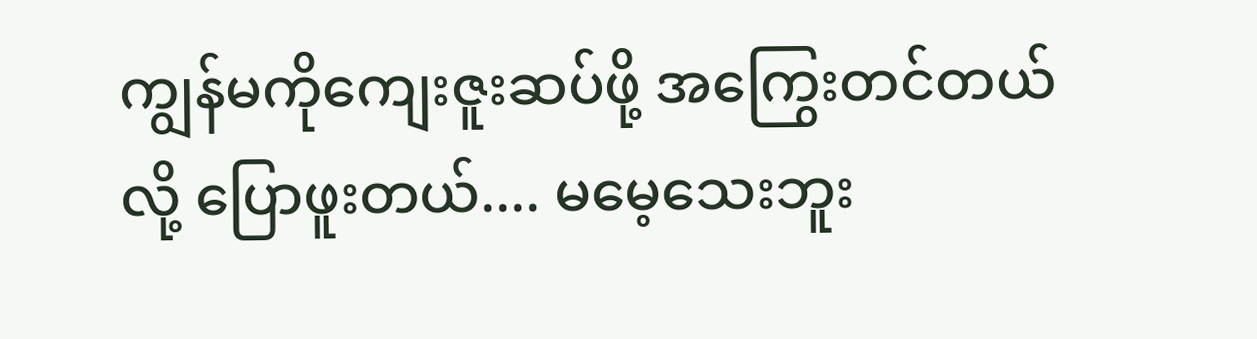ကျွန်မကိုကျေးဇူးဆပ်ဖို့ အကြွေးတင်တယ်လို့ ပြောဖူးတယ်.... မမေ့သေးဘူး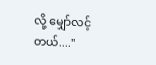လို့ မျှော်လင့်တယ်...."